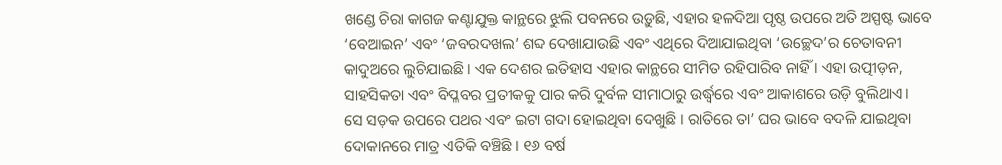ଖଣ୍ଡେ ଚିରା କାଗଜ କଣ୍ଟାଯୁକ୍ତ କାନ୍ଥରେ ଝୁଲି ପବନରେ ଉଡ଼ୁଛି, ଏହାର ହଳଦିଆ ପୃଷ୍ଠ ଉପରେ ଅତି ଅସ୍ପଷ୍ଟ ଭାବେ ‘ବେଆଇନ’ ଏବଂ ‘ଜବରଦଖଲ’ ଶବ୍ଦ ଦେଖାଯାଉଛି ଏବଂ ଏଥିରେ ଦିଆଯାଇଥିବା ‘ଉଚ୍ଛେଦ’ର ଚେତାବନୀ କାଦୁଅରେ ଲୁଚିଯାଇଛି । ଏକ ଦେଶର ଇତିହାସ ଏହାର କାନ୍ଥରେ ସୀମିତ ରହିପାରିବ ନାହିଁ । ଏହା ଉତ୍ପୀଡ଼ନ, ସାହସିକତା ଏବଂ ବିପ୍ଳବର ପ୍ରତୀକକୁ ପାର କରି ଦୁର୍ବଳ ସୀମାଠାରୁ ଉର୍ଦ୍ଧ୍ୱରେ ଏବଂ ଆକାଶରେ ଉଡ଼ି ବୁଲିଥାଏ।
ସେ ସଡ଼କ ଉପରେ ପଥର ଏବଂ ଇଟା ଗଦା ହୋଇଥିବା ଦେଖୁଛି । ରାତିରେ ତା’ ଘର ଭାବେ ବଦଳି ଯାଇଥିବା ଦୋକାନରେ ମାତ୍ର ଏତିକି ବଞ୍ଚିଛି । ୧୬ ବର୍ଷ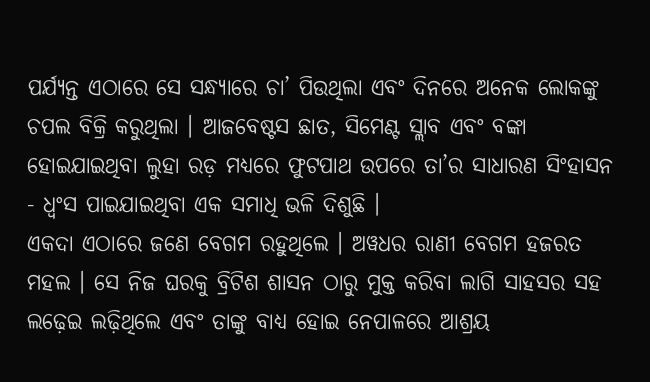ପର୍ଯ୍ୟନ୍ତ ଏଠାରେ ସେ ସନ୍ଧ୍ୟାରେ ଚା’ ପିଉଥିଲା ଏବଂ ଦିନରେ ଅନେକ ଲୋକଙ୍କୁ ଚପଲ ବିକ୍ରି କରୁଥିଲା । ଆଜବେଷ୍ଟସ ଛାତ, ସିମେଣ୍ଟ ସ୍ଲାବ ଏବଂ ବଙ୍କା ହୋଇଯାଇଥିବା ଲୁହା ରଡ଼ ମଧ୍ୟରେ ଫୁଟପାଥ ଉପରେ ତା’ର ସାଧାରଣ ସିଂହାସନ - ଧ୍ୱଂସ ପାଇଯାଇଥିବା ଏକ ସମାଧି ଭଳି ଦିଶୁଛି ।
ଏକଦା ଏଠାରେ ଜଣେ ବେଗମ ରହୁଥିଲେ । ଅୱଧର ରାଣୀ ବେଗମ ହଜରତ ମହଲ । ସେ ନିଜ ଘରକୁ ବ୍ରିଟିଶ ଶାସନ ଠାରୁ ମୁକ୍ତ କରିବା ଲାଗି ସାହସର ସହ ଲଢ଼େଇ ଲଢ଼ିଥିଲେ ଏବଂ ତାଙ୍କୁ ବାଧ୍ୟ ହୋଇ ନେପାଳରେ ଆଶ୍ରୟ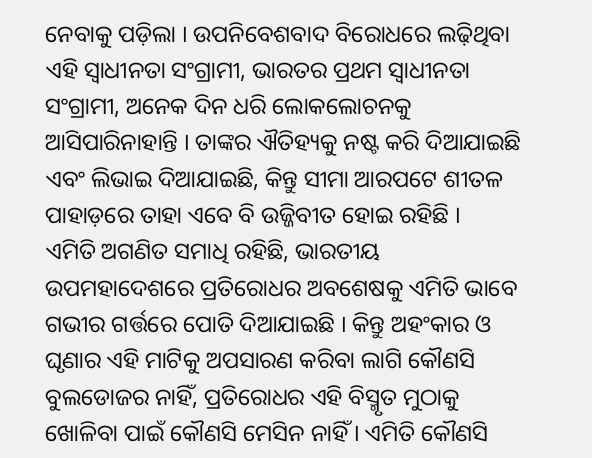ନେବାକୁ ପଡ଼ିଲା । ଉପନିବେଶବାଦ ବିରୋଧରେ ଲଢ଼ିଥିବା ଏହି ସ୍ୱାଧୀନତା ସଂଗ୍ରାମୀ, ଭାରତର ପ୍ରଥମ ସ୍ୱାଧୀନତା ସଂଗ୍ରାମୀ, ଅନେକ ଦିନ ଧରି ଲୋକଲୋଚନକୁ ଆସିପାରିନାହାନ୍ତି । ତାଙ୍କର ଐତିହ୍ୟକୁ ନଷ୍ଟ କରି ଦିଆଯାଇଛି ଏବଂ ଲିଭାଇ ଦିଆଯାଇଛି, କିନ୍ତୁ ସୀମା ଆରପଟେ ଶୀତଳ ପାହାଡ଼ରେ ତାହା ଏବେ ବି ଉଜ୍ଜିବୀତ ହୋଇ ରହିଛି ।
ଏମିତି ଅଗଣିତ ସମାଧି ରହିଛି, ଭାରତୀୟ ଉପମହାଦେଶରେ ପ୍ରତିରୋଧର ଅବଶେଷକୁ ଏମିତି ଭାବେ ଗଭୀର ଗର୍ତ୍ତରେ ପୋତି ଦିଆଯାଇଛି । କିନ୍ତୁ ଅହଂକାର ଓ ଘୃଣାର ଏହି ମାଟିକୁ ଅପସାରଣ କରିବା ଲାଗି କୌଣସି ବୁଲଡୋଜର ନାହିଁ, ପ୍ରତିରୋଧର ଏହି ବିସ୍ମୃତ ମୁଠାକୁ ଖୋଳିବା ପାଇଁ କୌଣସି ମେସିନ ନାହିଁ । ଏମିତି କୌଣସି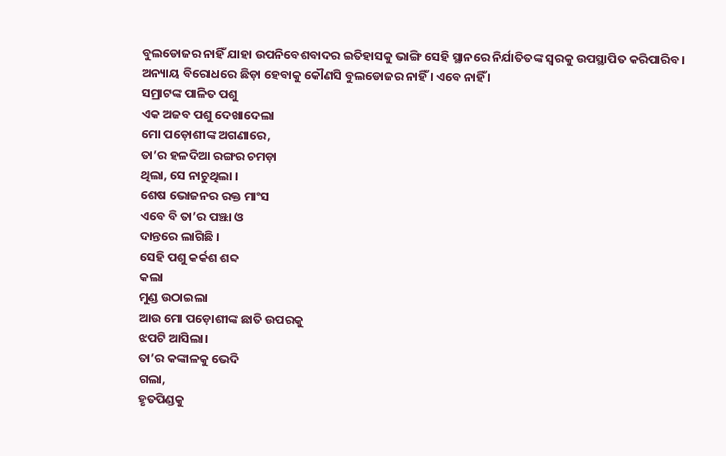ବୁଲଡୋଜର ନାହିଁ ଯାହା ଉପନିବେଶବାଦର ଇତିହାସକୁ ଭାଙ୍ଗି ସେହି ସ୍ଥାନରେ ନିର୍ଯାତିତଙ୍କ ସ୍ୱରକୁ ଉପସ୍ଥାପିତ କରିପାରିବ । ଅନ୍ୟାୟ ବିରୋଧରେ ଛିଡ଼ା ହେବାକୁ କୌଣସି ବୁଲଡୋଜର ନାହିଁ । ଏବେ ନାହିଁ ।
ସମ୍ରାଟଙ୍କ ପାଳିତ ପଶୁ
ଏକ ଅଜବ ପଶୁ ଦେଖାଦେଲା
ମୋ ପଡ଼ୋଶୀଙ୍କ ଅଗଣାରେ,
ତା’ର ହଳଦିଆ ରଙ୍ଗର ଚମଡ଼ା
ଥିଲା, ସେ ନାଚୁଥିଲା ।
ଶେଷ ଭୋଜନର ରକ୍ତ ମାଂସ
ଏବେ ବି ତା’ର ପଞ୍ଝା ଓ
ଦାନ୍ତରେ ଲାଗିଛି ।
ସେହି ପଶୁ କର୍କଶ ଶବ୍ଦ
କଲା
ମୁଣ୍ଡ ଉଠାଇଲା
ଆଉ ମୋ ପଡ଼ୋଶୀଙ୍କ ଛାତି ଉପରକୁ
ଝପଟି ଆସିଲା।
ତା’ର କଙ୍କାଳକୁ ଭେଦି
ଗଲା,
ହୃତପିଣ୍ଡକୁ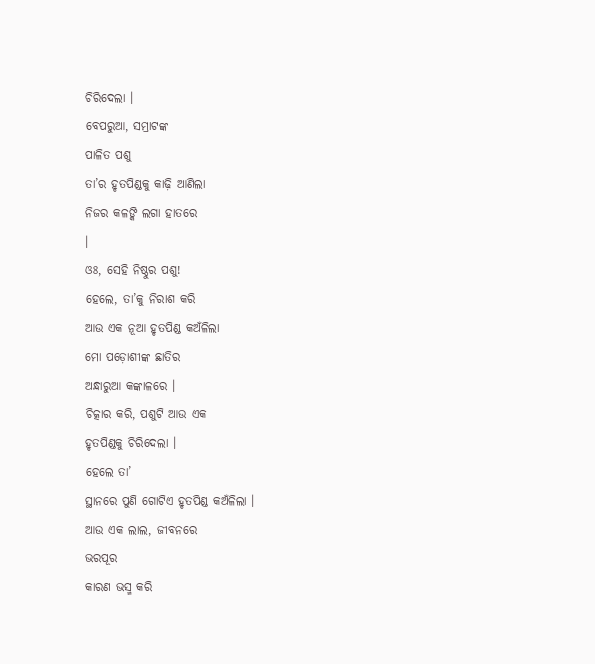ଚିରିଦେଲା ।
ବେପରୁଆ, ସମ୍ରାଟଙ୍କ
ପାଳିତ ପଶୁ
ତା’ର ହୃତପିଣ୍ଡକୁ କାଢ଼ି ଆଣିଲା
ନିଜର କଳଙ୍କି ଲଗା ହାତରେ
।
ଓଃ, ସେହି ନିଷ୍ଠୁର ପଶୁ!
ହେଲେ, ତା’କୁ ନିରାଶ କରି
ଆଉ ଏକ ନୂଆ ହୃତପିଣ୍ଡ କଅଁଳିଲା
ମୋ ପଡ଼ୋଶୀଙ୍କ ଛାତିର
ଅନ୍ଧାରୁଆ କଙ୍କାଳରେ ।
ଚିତ୍କାର କରି, ପଶୁଟି ଆଉ ଏକ
ହୃତପିଣ୍ଡକୁ ଚିରିଦେଲା ।
ହେଲେ ତା’
ସ୍ଥାନରେ ପୁଣି ଗୋଟିଏ ହୃତପିଣ୍ଡ କଅଁଳିଲା ।
ଆଉ ଏକ ଲାଲ, ଜୀବନରେ
ଭରପୂର
କାରଣ ଭସ୍ମ କରି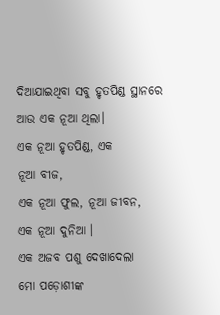ଦିଆଯାଇଥିବା ସବୁ ହୃତପିଣ୍ଡ ସ୍ଥାନରେ ଆଉ ଏକ ନୂଆ ଥିଲା।
ଏକ ନୂଆ ହୃତପିଣ୍ଡ, ଏକ
ନୂଆ ବୀଜ,
ଏକ ନୂଆ ଫୁଲ, ନୂଆ ଜୀବନ,
ଏକ ନୂଆ ଦୁନିଆ ।
ଏକ ଅଜବ ପଶୁ ଦେଖାଦେଲା
ମୋ ପଡ଼ୋଶୀଙ୍କ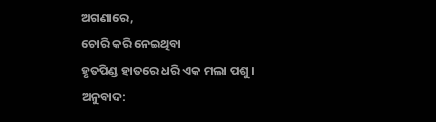ଅଗଣାରେ,
ଚୋରି କରି ନେଇଥିବା
ହୃତପିଣ୍ଡ ହାତରେ ଧରି ଏକ ମଲା ପଶୁ ।
ଅନୁବାଦ: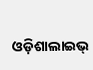ଓଡ଼ିଶାଲାଇଭ୍